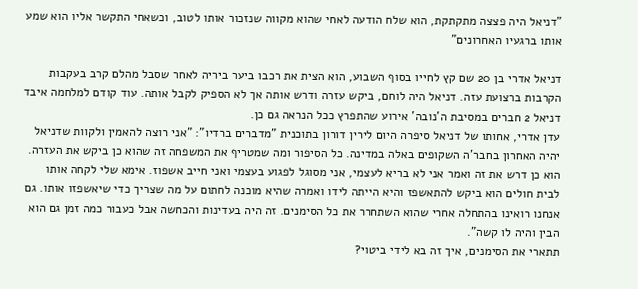"דניאל היה פצצה מתקתקת, הוא שלח הודעה לאחי שהוא מקווה שנזכור אותו לטוב, וכשאחי התקשר אליו הוא שמע אותו ברגעיו האחרונים"

דניאל אדרי בן 20 שם קץ לחייו בסוף השבוע, הוא הצית את רכבו ביער ביריה לאחר שסבל מהלם קרב בעקבות הקרבות ברצועת עזה. דניאל היה לוחם, ביקש עזרה ודרש אותה אך לא הספיק לקבל אותה. עוד קודם למלחמה איבד דניאל 2 חברים במסיבת ה'נובה' אירוע שהתפרץ ככל הנראה גם כן.
עדן אדרי, אחותו של דניאל סיפרה היום לירין דורון בתוכנית "מדברים ברדיו": "אני רוצה להאמין ולקוות שדניאל יהיה האחרון בחבר'ה השקופים באלה במדינה. כל הסיפור ומה שמטריף את המשפחה זה שהוא כן ביקש את העזרה. הוא כן דרש את זה ואמר אני לא בריא לעצמי, אני מסוגל לפגוע בעצמי ואני חייב אשפוז. אימא שלי לקחה אותו לבית חולים הוא ביקש להתאשפז והיא הייתה לידו ואמרה שהיא מוכנה לחתום על מה שצריך כדי שיאשפזו אותו. גם אנחנו רואינו בהתחלה אחרי שהוא השתחרר את כל הסימנים. זה היה בעדינות והכחשה אבל כעבור כמה זמן גם הוא הבין והיה לו קשה".
תתארי את הסימנים, איך זה בא לידי ביטוי?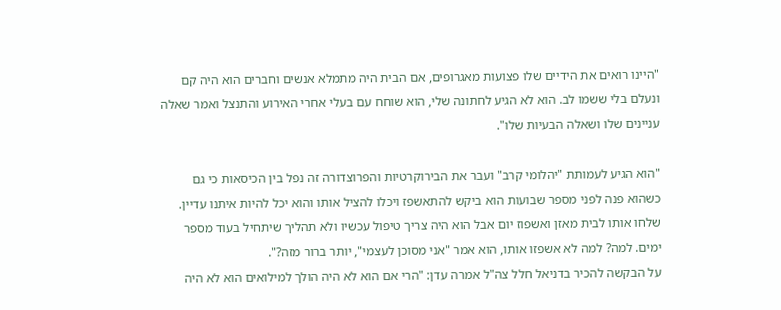"היינו רואים את הידיים שלו פצועות מאגרופים, אם הבית היה מתמלא אנשים וחברים הוא היה קם ונעלם בלי ששמו לב. הוא לא הגיע לחתונה שלי, הוא שוחח עם בעלי אחרי האירוע והתנצל ואמר שאלה עניינים שלו ושאלה הבעיות שלו".

"הוא הגיע לעמותת "יהלומי קרב" ועבר את הבירוקרטיות והפרוצדורה זה נפל בין הכיסאות כי גם כשהוא פנה לפני מספר שבועות הוא ביקש להתאשפז ויכלו להציל אותו והוא יכל להיות איתנו עדיין. שלחו אותו לבית מאזן ואשפוז יום אבל הוא היה צריך טיפול עכשיו ולא תהליך שיתחיל בעוד מספר ימים. למה? למה לא אשפזו אותו, הוא אמר "אני מסוכן לעצמי", יותר ברור מזה?".
על הבקשה להכיר בדניאל חלל צה"ל אמרה עדן: "הרי אם הוא לא היה הולך למילואים הוא לא היה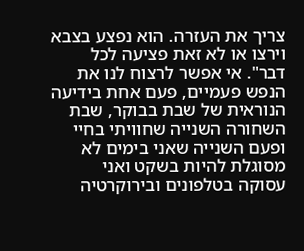צריך את העזרה. הוא נפצע בצבא וירצו או לא זאת פציעה לכל דבר". אי אפשר לרצוח לנו את הנפש פעמיים, פעם אחת בידיעה הנוראית של שבת בבוקר, שבת השחורה השנייה שחוויתי בחיי ופעם השנייה שאני בימים לא מסוגלת להיות בשקט ואני עסוקה בטלפונים ובירוקרטיה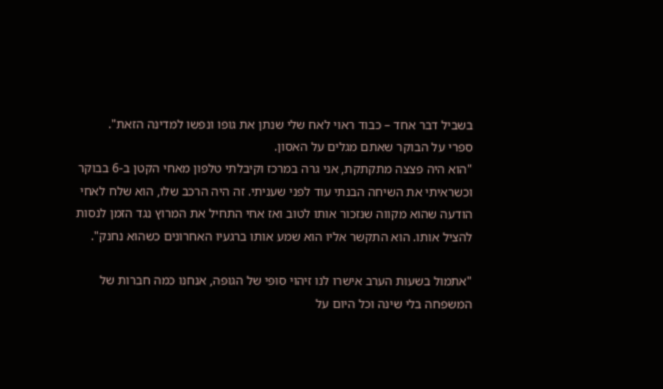בשביל דבר אחד – כבוד ראוי לאח שלי שנתן את גופו ונפשו למדינה הזאת".
ספרי על הבוקר שאתם מגלים על האסון.
"הוא היה פצצה מתקתקת, אני גרה במרכז וקיבלתי טלפון מאחי הקטן ב-6 בבוקר וכשראיתי את השיחה הבנתי עוד לפני שעניתי. זה היה הרכב שלו, הוא שלח לאחי הודעה שהוא מקווה שנזכור אותו לטוב ואז אחי התחיל את המרוץ נגד הזמן לנסות להציל אותו. הוא התקשר אליו הוא שמע אותו ברגעיו האחרונים כשהוא נחנק".

"אתמול בשעות הערב אישרו לנו זיהוי סופי של הגופה, אנחנו כמה חברות של המשפחה בלי שינה וכל היום על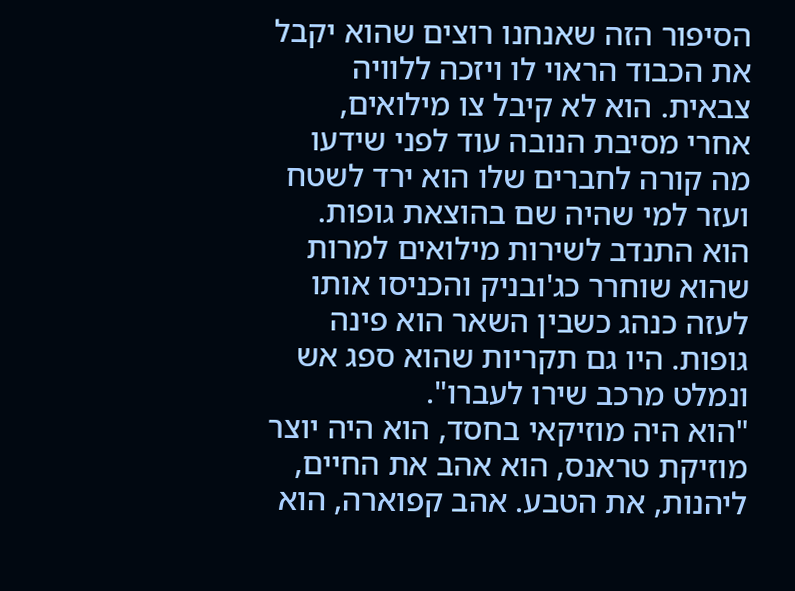הסיפור הזה שאנחנו רוצים שהוא יקבל את הכבוד הראוי לו ויזכה ללוויה צבאית. הוא לא קיבל צו מילואים, אחרי מסיבת הנובה עוד לפני שידעו מה קורה לחברים שלו הוא ירד לשטח ועזר למי שהיה שם בהוצאת גופות. הוא התנדב לשירות מילואים למרות שהוא שוחרר כג'ובניק והכניסו אותו לעזה כנהג כשבין השאר הוא פינה גופות. היו גם תקריות שהוא ספג אש ונמלט מרכב שירו לעברו".
"הוא היה מוזיקאי בחסד, הוא היה יוצר מוזיקת טראנס, הוא אהב את החיים, ליהנות, את הטבע. אהב קפוארה, הוא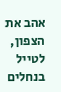אהב את הצפון, לטייל בנחלים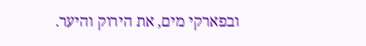ובפארקי מים, את הירוק והיער.